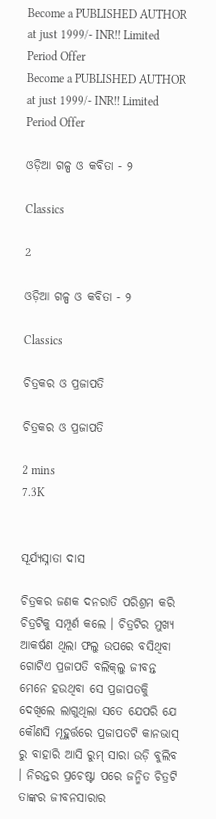Become a PUBLISHED AUTHOR at just 1999/- INR!! Limited Period Offer
Become a PUBLISHED AUTHOR at just 1999/- INR!! Limited Period Offer

ଓଡ଼ିଆ ଗଳ୍ପ ଓ କବିତା - ୨

Classics

2

ଓଡ଼ିଆ ଗଳ୍ପ ଓ କବିତା - ୨

Classics

ଚିତ୍ରକର ଓ ପ୍ରଜାପତି

ଚିତ୍ରକର ଓ ପ୍ରଜାପତି

2 mins
7.3K


ସୂର୍ଯ୍ୟସ୍ନାତା ଦାସ

ଚିତ୍ରକର ଜଣକ ଦନରାତି ପରିଶ୍ରମ କରି ଚିତ୍ରଟିକୁ ସମ୍ପୂର୍ଣ କଲେ । ଚିତ୍ରଟିର ମୁଖ୍ୟ ଆକର୍ଷଣ ଥିଲା ଫଲୁ ଉପରେ ବସିଥିବା ଗୋଟିଏ ପ୍ରଜାପତି ବଲିକ୍‌ଲୁ ଜୀବନ୍ତ ମେନେ ହଉଥିବା ସେ ପ୍ରଜାପତକିୁ ଦେଖିଲେ ଲାଗୁଥିଲା ସତେ ଯେପରି ଯେ କୌଣସି ମୂହୁର୍ତ୍ତରେ ପ୍ରଜାପତଟି କାନଭାସ୍‌ ରୁ ବାହାରି ଆସି ରୁମ୍ ସାରା‌ ଉଡ଼ି ବୁଲିବ । ନିରନ୍ତର ପ୍ରଚେଷ୍ଟା ପରେ ଜନ୍ମିତ ଚିତ୍ରଟି ତାଙ୍କର ଜୀବନସାରାର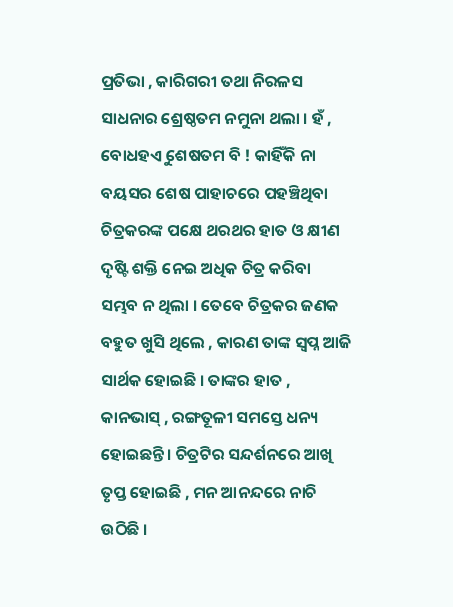ପ୍ରତିଭା , କାରିଗରୀ ତଥା ନିରଳସ ସାଧନାର ଶ୍ରେଷ୍ଠତମ ନମୁନା ଥଲା । ହଁ , ବୋଧହଏୁ ଶେଷତମ ବି ! କାହିଁକି ନା ବୟସର ଶେଷ ପାହାଚରେ ପହଞ୍ଚିଥିବା ଚିତ୍ରକରଙ୍କ ପକ୍ଷେ ଥରଥର ହାତ ଓ କ୍ଷୀଣ ଦୃଷ୍ଟି ଶକ୍ତି ନେଇ ଅଧିକ ଚିତ୍ର କରିବା ସମ୍ଭବ ନ ଥିଲା । ତେବେ ଚିତ୍ରକର ଜଣକ ବହୁତ ଖୁସି ଥିଲେ , କାରଣ ତାଙ୍କ ସ୍ୱପ୍ନ ଆଜି ସାର୍ଥକ ହୋଇଛି । ତାଙ୍କର ହାତ , କାନଭାସ୍‌ ‌, ରଙ୍ଗତୂଳୀ ସମସ୍ତେ ଧନ୍ୟ ହୋଇଛନ୍ତି । ଚିତ୍ରଟିର ସନ୍ଦର୍ଶନରେ ଆଖି ତୃପ୍ତ ହୋଇଛି , ମନ ଆନନ୍ଦରେ ନାଚି ଉଠିଛି ।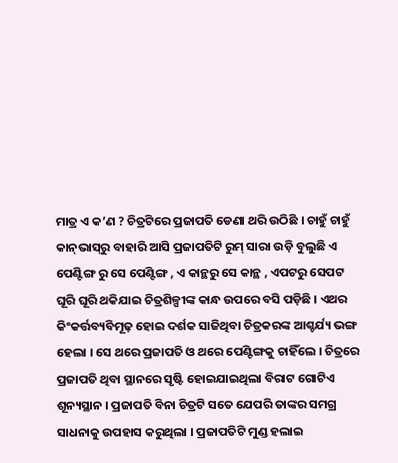ମାତ୍ର ଏ କ’ଣ ? ଚିତ୍ରଟିରେ ପ୍ରଜାପତି ଡେଣା ଥରି ଉଠିଛି । ଚାହୁଁ ଚାହୁଁ କାନ୍‌ଭାସ୍‌ରୁ ବାହାରି ଆସି ପ୍ରଜାପତିଟି ରୁମ୍‌ ସାରା ଉଡ଼ି ବୁଲୁଛି ଏ ପେଣ୍ଟିଙ୍ଗ ରୁ ସେ ପେଣ୍ଟିଙ୍ଗ , ଏ କାନ୍ଥରୁ ସେ କାନ୍ଥ , ଏପଟରୁ ସେପଟ ଘୂରି ଘୂରି ଥକିଯାଇ ଚିତ୍ରଶିଳ୍ପୀଙ୍କ କାନ୍ଧ ଉପରେ ବସି ପଡ଼ିଛି । ଏଥର କିଂକର୍ତ୍ତବ୍ୟବିମୂଢ଼ ହୋଇ ଦର୍ଶକ ସାଜିଥିବା ଚିତ୍ରକରଙ୍କ ଆଶ୍ଚର୍ଯ୍ୟ ଭଙ୍ଗ ହେଲା । ସେ ଥରେ ପ୍ରଜାପତି ଓ ଥରେ ପେଣ୍ଟିଙ୍ଗକୁ ଚାହିଁଲେ । ଚିତ୍ରରେ ପ୍ରଜାପତି ଥିବା ସ୍ଥାନରେ ସୃଷ୍ଟି ହୋଇଯାଇଥିଲା ବିରାଟ ଗୋଟିଏ ଶୂନ୍ୟସ୍ଥାନ । ପ୍ରଜାପତି ବିନା ଚିତ୍ରଟି ସତେ ଯେପରି ତାଙ୍କର ସମଗ୍ର ସାଧନାକୁ ଉପହାସ କରୁଥିଲା । ପ୍ରଜାପତିଟି ମୁଣ୍ଡ ହଲାଇ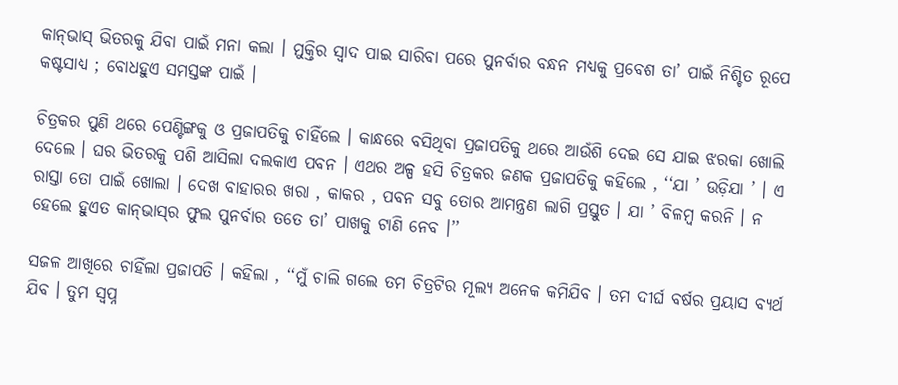କାନ୍‌ଭାସ୍‌ ଭିତରକୁ ଯିବା ପାଇଁ ମନା କଲା । ମୁକ୍ତିର ସ୍ୱାଦ ପାଇ ସାରିବା ପରେ ପୁନର୍ବାର ବନ୍ଧନ ମଧ୍ୟକୁ ପ୍ରବେଶ ତା’ ପାଇଁ ନିଶ୍ଚିତ ରୂପେ କଷ୍ଟସାଧ୍ୟ ; ବୋଧହୁଏ ସମସ୍ତଙ୍କ ପାଇଁ ।

ଚିତ୍ରକର ପୁଣି ଥରେ ପେଣ୍ଟିଙ୍ଗକୁ ଓ ପ୍ରଜାପତିକୁ ଚାହିଁଲେ । କାନ୍ଧରେ ବସିଥିବା ପ୍ରଜାପତିକୁ ଥରେ ଆଉଁଶି ଦେଇ ସେ ଯାଇ ଝରକା ଖୋଲି ଦେଲେ । ଘର ଭିତରକୁ ପଶି ଆସିଲା ଦଲକାଏ ପବନ । ଏଥର ଅଳ୍ପ ହସି ଚିତ୍ରକର ଜଣକ ପ୍ରଜାପତିକୁ କହିଲେ , ‘‘ଯା ’ ଉଡ଼ିଯା ’ । ଏ ରାସ୍ତା ତୋ ପାଇଁ ଖୋଲା । ଦେଖ ବାହାରର ଖରା , କାକର , ପବନ ସବୁ ତୋର ଆମନ୍ତ୍ରଣ ଲାଗି ପ୍ରସ୍ତୁତ । ଯା ’ ବିଳମ୍ବ କରନି । ନ ହେଲେ ହୁଏତ କାନ୍‌ଭାସ୍‌ର ଫୁଲ ପୁନର୍ବାର ତତେ ତା’ ପାଖକୁ ଟାଣି ନେବ ।’’

ସଜଳ ଆଖିରେ ଚାହିଁଲା ପ୍ରଜାପତି । କହିଲା , ‘‘ମୁଁ ଚାଲି ଗଲେ ତମ ଚିତ୍ରଟିର ମୂଲ୍ୟ ଅନେକ କମିଯିବ । ତମ ଦୀର୍ଘ ବର୍ଷର ପ୍ରୟାସ ବ୍ୟର୍ଥ ଯିବ । ତୁମ ସ୍ୱପ୍ନ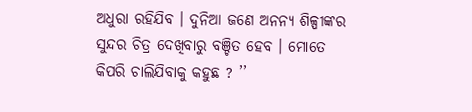ଅଧୁରା ରହିଯିବ । ଦୁନିଆ ଜଣେ ଅନନ୍ୟ ଶିଳ୍ପୀଙ୍କର ସୁନ୍ଦର ଚିତ୍ର ଦେଖିବାରୁ ବଞ୍ଚିତ ହେବ । ମୋତେ କିପରି ଚାଲିଯିବାକୁ କହୁଛ ? ’’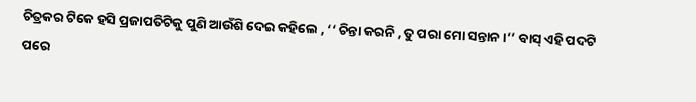ଚିତ୍ରକର ଟିକେ ହସି ପ୍ରଜାପତିଟିକୁ ପୁଣି ଆଉଁଶି ଦେଇ କହିଲେ , ‘‘ ଚିନ୍ତା କରନି , ତୁ ପରା ମୋ ସନ୍ତାନ ।’’ ବାସ୍‌ ଏହି ପଦଟି ପରେ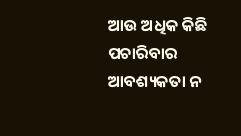ଆଉ ଅଧିକ କିଛି ପଚାରିବାର ଆବଶ୍ୟକତା ନ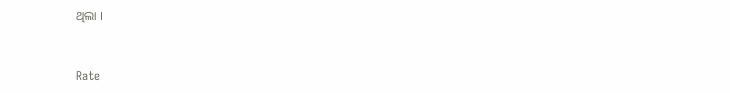ଥିଲା ।


Rate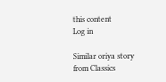this content
Log in

Similar oriya story from Classics